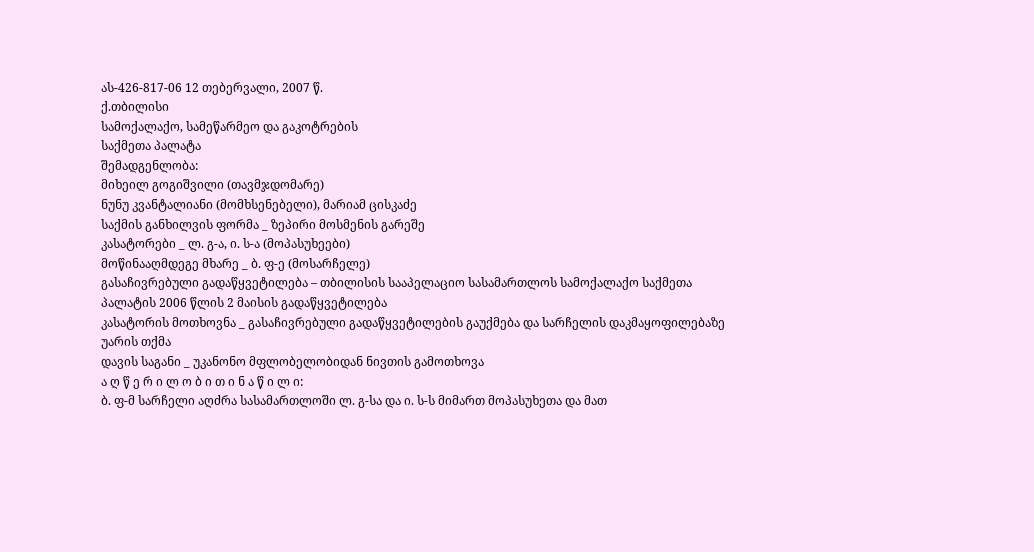ას-426-817-06 12 თებერვალი, 2007 წ.
ქ.თბილისი
სამოქალაქო, სამეწარმეო და გაკოტრების
საქმეთა პალატა
შემადგენლობა:
მიხეილ გოგიშვილი (თავმჯდომარე)
ნუნუ კვანტალიანი (მომხსენებელი), მარიამ ცისკაძე
საქმის განხილვის ფორმა _ ზეპირი მოსმენის გარეშე
კასატორები _ ლ. გ-ა, ი. ს-ა (მოპასუხეები)
მოწინააღმდეგე მხარე _ ბ. ფ-ე (მოსარჩელე)
გასაჩივრებული გადაწყვეტილება – თბილისის სააპელაციო სასამართლოს სამოქალაქო საქმეთა პალატის 2006 წლის 2 მაისის გადაწყვეტილება
კასატორის მოთხოვნა _ გასაჩივრებული გადაწყვეტილების გაუქმება და სარჩელის დაკმაყოფილებაზე უარის თქმა
დავის საგანი _ უკანონო მფლობელობიდან ნივთის გამოთხოვა
ა ღ წ ე რ ი ლ ო ბ ი თ ი ნ ა წ ი ლ ი:
ბ. ფ-მ სარჩელი აღძრა სასამართლოში ლ. გ-სა და ი. ს-ს მიმართ მოპასუხეთა და მათ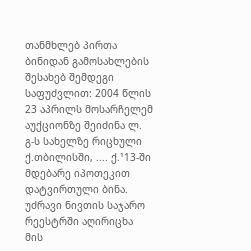თანმხლებ პირთა ბინიდან გამოსახლების შესახებ შემდეგი საფუძვლით: 2004 წლის 23 აპრილს მოსარჩელემ აუქციონზე შეიძინა ლ. გ-ს სახელზე რიცხული ქ.თბილისში, .... ქ.¹13-ში მდებარე იპოთეკით დატვირთული ბინა. უძრავი ნივთის საჯარო რეესტრში აღირიცხა მის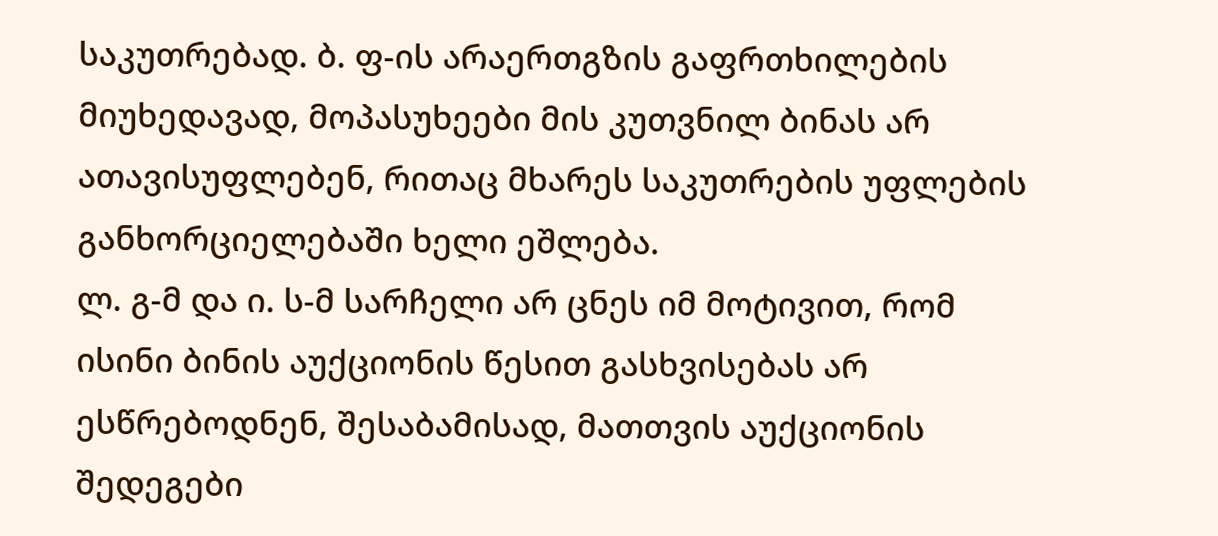საკუთრებად. ბ. ფ-ის არაერთგზის გაფრთხილების მიუხედავად, მოპასუხეები მის კუთვნილ ბინას არ ათავისუფლებენ, რითაც მხარეს საკუთრების უფლების განხორციელებაში ხელი ეშლება.
ლ. გ-მ და ი. ს-მ სარჩელი არ ცნეს იმ მოტივით, რომ ისინი ბინის აუქციონის წესით გასხვისებას არ ესწრებოდნენ, შესაბამისად, მათთვის აუქციონის შედეგები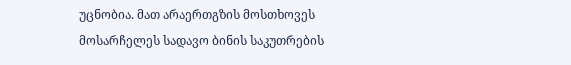უცნობია. მათ არაერთგზის მოსთხოვეს მოსარჩელეს სადავო ბინის საკუთრების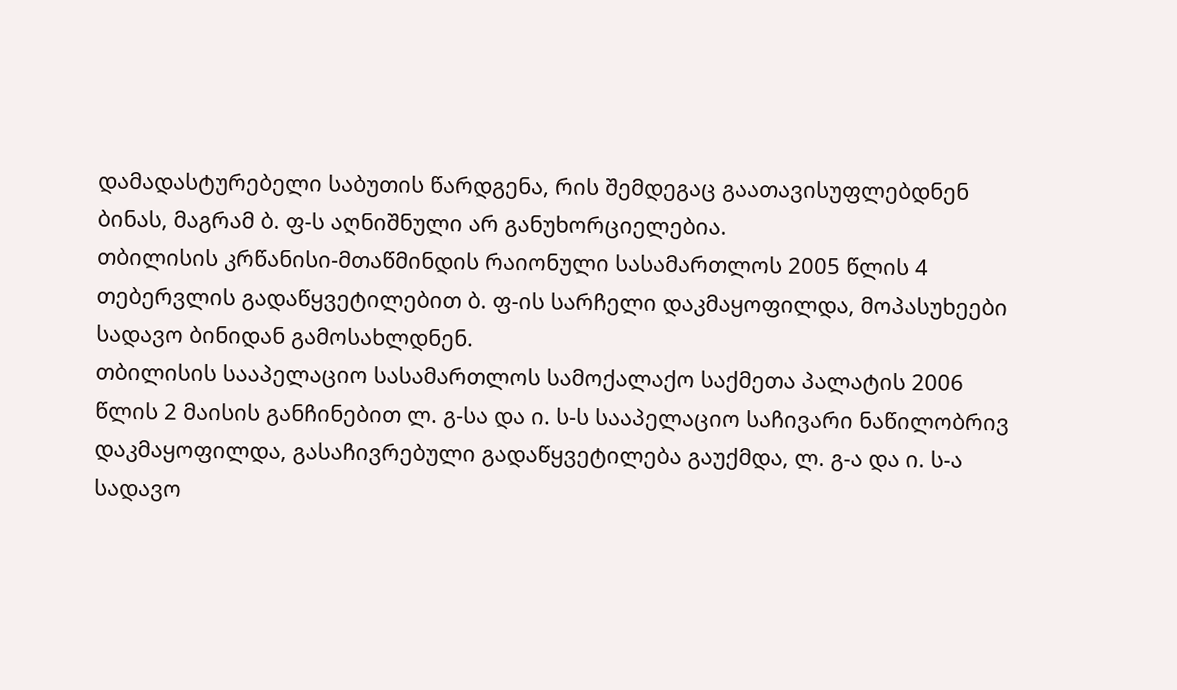დამადასტურებელი საბუთის წარდგენა, რის შემდეგაც გაათავისუფლებდნენ ბინას, მაგრამ ბ. ფ-ს აღნიშნული არ განუხორციელებია.
თბილისის კრწანისი-მთაწმინდის რაიონული სასამართლოს 2005 წლის 4 თებერვლის გადაწყვეტილებით ბ. ფ-ის სარჩელი დაკმაყოფილდა, მოპასუხეები სადავო ბინიდან გამოსახლდნენ.
თბილისის სააპელაციო სასამართლოს სამოქალაქო საქმეთა პალატის 2006 წლის 2 მაისის განჩინებით ლ. გ-სა და ი. ს-ს სააპელაციო საჩივარი ნაწილობრივ დაკმაყოფილდა, გასაჩივრებული გადაწყვეტილება გაუქმდა, ლ. გ-ა და ი. ს-ა სადავო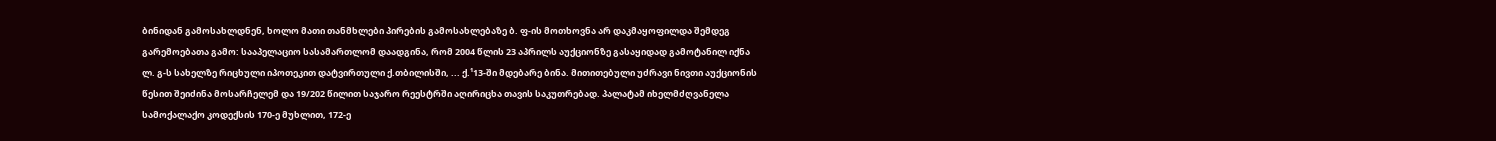ბინიდან გამოსახლდნენ, ხოლო მათი თანმხლები პირების გამოსახლებაზე ბ. ფ-ის მოთხოვნა არ დაკმაყოფილდა შემდეგ გარემოებათა გამო: სააპელაციო სასამართლომ დაადგინა, რომ 2004 წლის 23 აპრილს აუქციონზე გასაყიდად გამოტანილ იქნა ლ. გ-ს სახელზე რიცხული იპოთეკით დატვირთული ქ.თბილისში, ... ქ.¹13-ში მდებარე ბინა. მითითებული უძრავი ნივთი აუქციონის წესით შეიძინა მოსარჩელემ და 19/202 წილით საჯარო რეესტრში აღირიცხა თავის საკუთრებად. პალატამ იხელმძღვანელა სამოქალაქო კოდექსის 170-ე მუხლით, 172-ე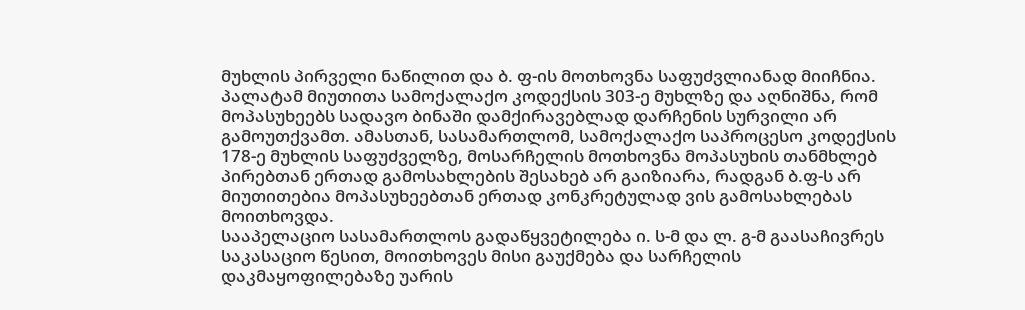მუხლის პირველი ნაწილით და ბ. ფ-ის მოთხოვნა საფუძვლიანად მიიჩნია. პალატამ მიუთითა სამოქალაქო კოდექსის 303-ე მუხლზე და აღნიშნა, რომ მოპასუხეებს სადავო ბინაში დამქირავებლად დარჩენის სურვილი არ გამოუთქვამთ. ამასთან, სასამართლომ, სამოქალაქო საპროცესო კოდექსის 178-ე მუხლის საფუძველზე, მოსარჩელის მოთხოვნა მოპასუხის თანმხლებ პირებთან ერთად გამოსახლების შესახებ არ გაიზიარა, რადგან ბ.ფ-ს არ მიუთითებია მოპასუხეებთან ერთად კონკრეტულად ვის გამოსახლებას მოითხოვდა.
სააპელაციო სასამართლოს გადაწყვეტილება ი. ს-მ და ლ. გ-მ გაასაჩივრეს საკასაციო წესით, მოითხოვეს მისი გაუქმება და სარჩელის დაკმაყოფილებაზე უარის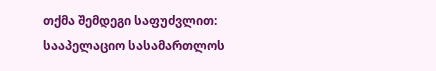თქმა შემდეგი საფუძვლით: სააპელაციო სასამართლოს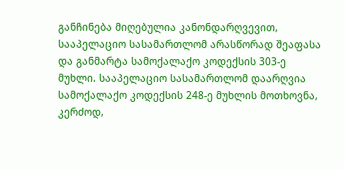განჩინება მიღებულია კანონდარღვევით, სააპელაციო სასამართლომ არასწორად შეაფასა და განმარტა სამოქალაქო კოდექსის 303-ე მუხლი. სააპელაციო სასამართლომ დაარღვია სამოქალაქო კოდექსის 248-ე მუხლის მოთხოვნა, კერძოდ,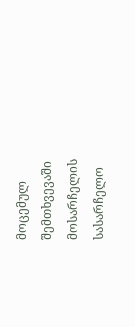მოცემულ შემთხვევაში მოსარჩელის სასარჩელო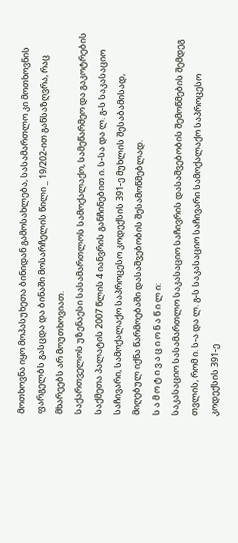მოთხოვნა იყო მოპასუხეთა ბინიდან გამოსახლება, სასამართლო კი მოთხოვნის ფარგელბს გასცდა და ბინაში მოსარჩელის წილი _ 19/202-ით განსაზღვრა, რაც მხარეებს არ მოუთხოვიათ.
საქართველოს უზენაესი სასამართლოს სამოქალაქო, სამეწარმეო და გაკოტრების საქმეთა პალატის 2007 წლის 4 იანვრის განჩინებით ი. ს-სა და ლ. გ-ს საკასაციო საჩივარი, სამოქალაქო საპროცესო კოდექსის 391-ე მუხლის შესაბამისად, მიღებულ იქნა წარმოებაში დასაშვებობის შესამოწმებლად.
ს ა მ ო ტ ი ვ ა ც ი ო ნ ა წ ი ლ ი:
საკასაციო სასამართლო საკასაციო საჩივრის დასაშვებობის შემოწმების შემდეგ თვლის, რომ ი. ს-ა და ლ. გ-ს საკასაციო საჩივარი სამოქალაქო საპროცესო კოდექსის 391-ე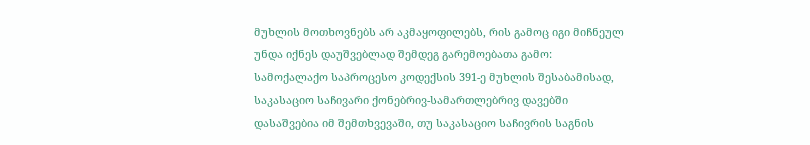მუხლის მოთხოვნებს არ აკმაყოფილებს, რის გამოც იგი მიჩნეულ უნდა იქნეს დაუშვებლად შემდეგ გარემოებათა გამო:
სამოქალაქო საპროცესო კოდექსის 391-ე მუხლის შესაბამისად, საკასაციო საჩივარი ქონებრივ-სამართლებრივ დავებში დასაშვებია იმ შემთხვევაში, თუ საკასაციო საჩივრის საგნის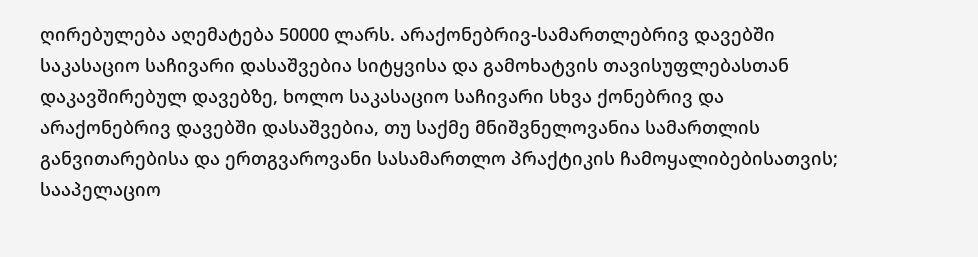ღირებულება აღემატება 50000 ლარს. არაქონებრივ-სამართლებრივ დავებში საკასაციო საჩივარი დასაშვებია სიტყვისა და გამოხატვის თავისუფლებასთან დაკავშირებულ დავებზე, ხოლო საკასაციო საჩივარი სხვა ქონებრივ და არაქონებრივ დავებში დასაშვებია, თუ საქმე მნიშვნელოვანია სამართლის განვითარებისა და ერთგვაროვანი სასამართლო პრაქტიკის ჩამოყალიბებისათვის; სააპელაციო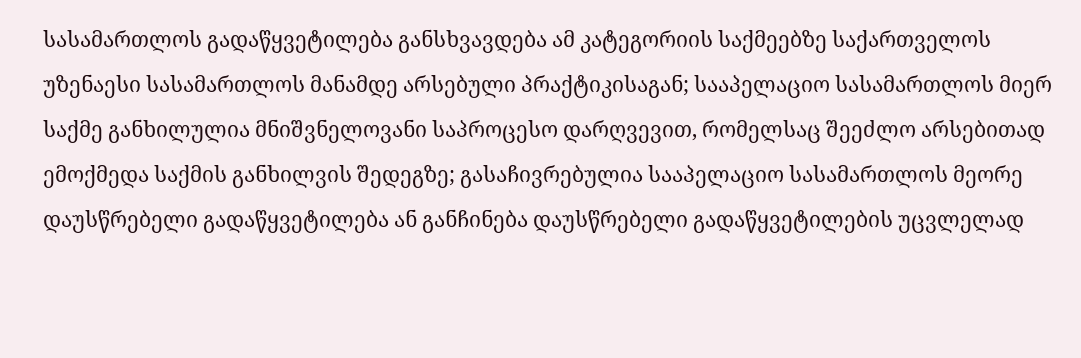სასამართლოს გადაწყვეტილება განსხვავდება ამ კატეგორიის საქმეებზე საქართველოს უზენაესი სასამართლოს მანამდე არსებული პრაქტიკისაგან; სააპელაციო სასამართლოს მიერ საქმე განხილულია მნიშვნელოვანი საპროცესო დარღვევით, რომელსაც შეეძლო არსებითად ემოქმედა საქმის განხილვის შედეგზე; გასაჩივრებულია სააპელაციო სასამართლოს მეორე დაუსწრებელი გადაწყვეტილება ან განჩინება დაუსწრებელი გადაწყვეტილების უცვლელად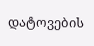დატოვების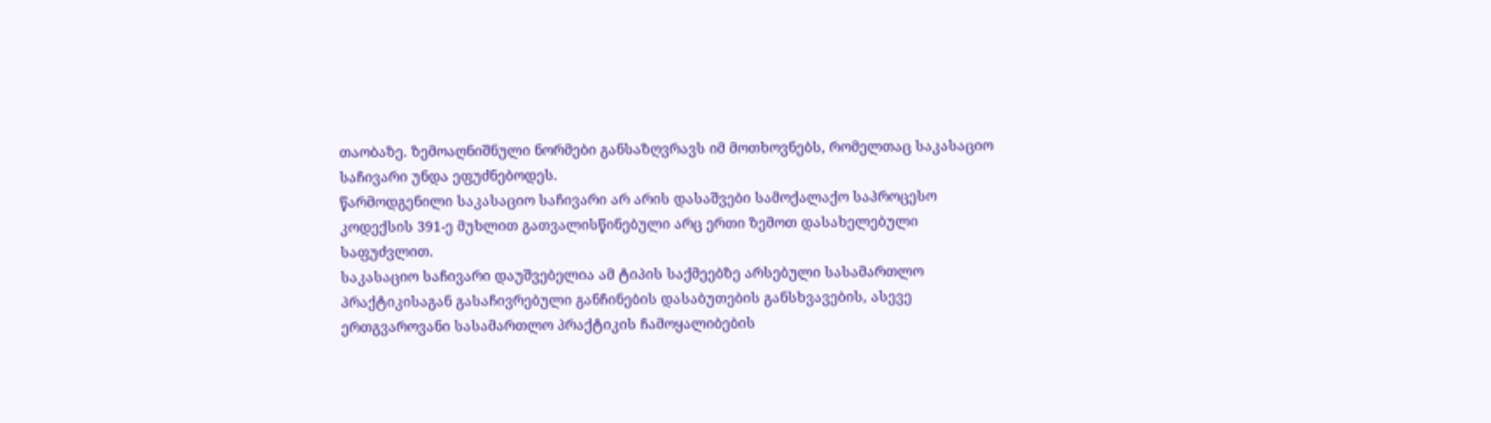თაობაზე. ზემოაღნიშნული ნორმები განსაზღვრავს იმ მოთხოვნებს, რომელთაც საკასაციო საჩივარი უნდა ეფუძნებოდეს.
წარმოდგენილი საკასაციო საჩივარი არ არის დასაშვები სამოქალაქო საპროცესო კოდექსის 391-ე მუხლით გათვალისწინებული არც ერთი ზემოთ დასახელებული საფუძვლით.
საკასაციო საჩივარი დაუშვებელია ამ ტიპის საქმეებზე არსებული სასამართლო პრაქტიკისაგან გასაჩივრებული განჩინების დასაბუთების განსხვავების, ასევე ერთგვაროვანი სასამართლო პრაქტიკის ჩამოყალიბების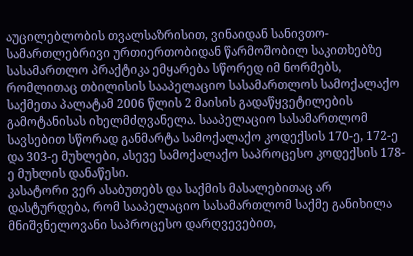აუცილებლობის თვალსაზრისით, ვინაიდან სანივთო-სამართლებრივი ურთიერთობიდან წარმოშობილ საკითხებზე სასამართლო პრაქტიკა ემყარება სწორედ იმ ნორმებს, რომლითაც თბილისის სააპელაციო სასამართლოს სამოქალაქო საქმეთა პალატამ 2006 წლის 2 მაისის გადაწყვეტილების გამოტანისას იხელმძღვანელა. სააპელაციო სასამართლომ სავსებით სწორად განმარტა სამოქალაქო კოდექსის 170-ე, 172-ე და 303-ე მუხლები, ასევე სამოქალაქო საპროცესო კოდექსის 178-ე მუხლის დანაწესი.
კასატორი ვერ ასაბუთებს და საქმის მასალებითაც არ დასტურდება, რომ სააპელაციო სასამართლომ საქმე განიხილა მნიშვნელოვანი საპროცესო დარღვევებით,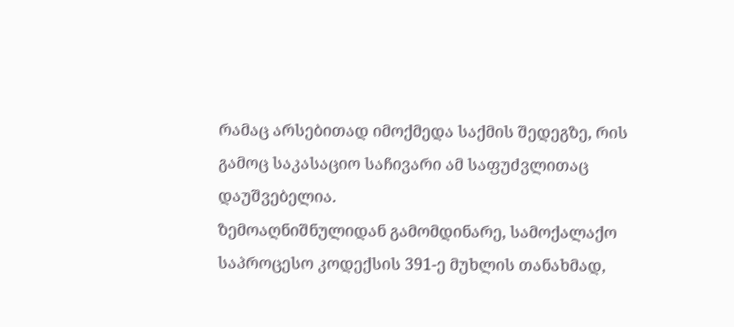რამაც არსებითად იმოქმედა საქმის შედეგზე, რის გამოც საკასაციო საჩივარი ამ საფუძვლითაც დაუშვებელია.
ზემოაღნიშნულიდან გამომდინარე, სამოქალაქო საპროცესო კოდექსის 391-ე მუხლის თანახმად,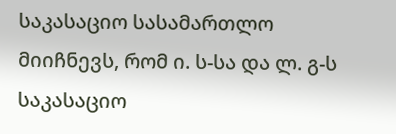საკასაციო სასამართლო მიიჩნევს, რომ ი. ს-სა და ლ. გ-ს საკასაციო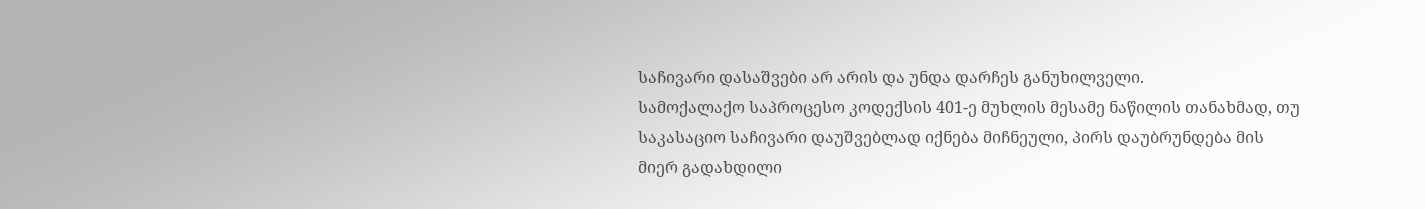საჩივარი დასაშვები არ არის და უნდა დარჩეს განუხილველი.
სამოქალაქო საპროცესო კოდექსის 401-ე მუხლის მესამე ნაწილის თანახმად, თუ საკასაციო საჩივარი დაუშვებლად იქნება მიჩნეული, პირს დაუბრუნდება მის მიერ გადახდილი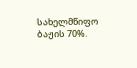სახელმწიფო ბაჟის 70%.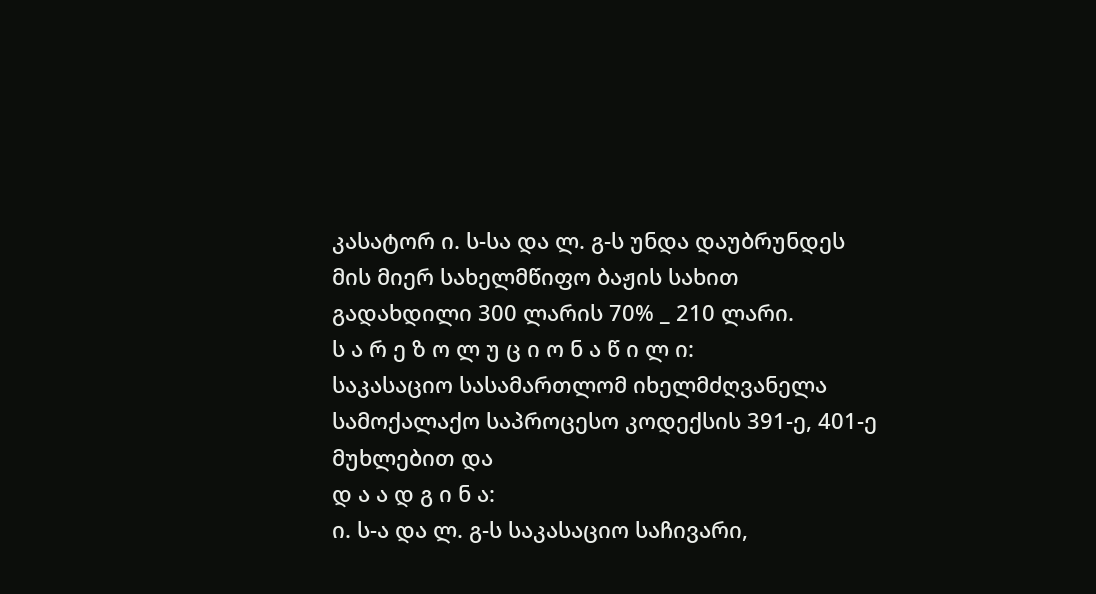კასატორ ი. ს-სა და ლ. გ-ს უნდა დაუბრუნდეს მის მიერ სახელმწიფო ბაჟის სახით გადახდილი 300 ლარის 70% _ 210 ლარი.
ს ა რ ე ზ ო ლ უ ც ი ო ნ ა წ ი ლ ი:
საკასაციო სასამართლომ იხელმძღვანელა სამოქალაქო საპროცესო კოდექსის 391-ე, 401-ე მუხლებით და
დ ა ა დ გ ი ნ ა:
ი. ს-ა და ლ. გ-ს საკასაციო საჩივარი,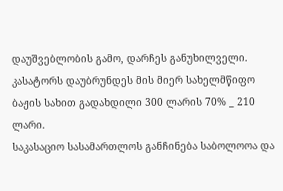დაუშვებლობის გამო, დარჩეს განუხილველი.
კასატორს დაუბრუნდეს მის მიერ სახელმწიფო ბაჟის სახით გადახდილი 300 ლარის 70% _ 210 ლარი.
საკასაციო სასამართლოს განჩინება საბოლოოა და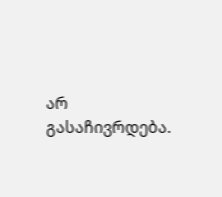არ გასაჩივრდება.